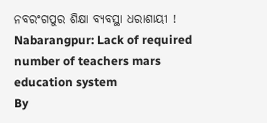ନବରଂଗପୁର ଶିକ୍ଷା ବ୍ୟବସ୍ଥା ଧରାଶାୟୀ !
Nabarangpur: Lack of required number of teachers mars education system
By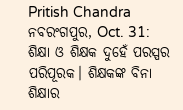Pritish Chandra
ନବରଂଗପୁର, Oct. 31: ଶିକ୍ଷା ଓ ଶିକ୍ଷକ ଦୁହେଁ ପରସ୍ପର ପରିପୂରକ। ଶିକ୍ଷକଙ୍କ ବିନା ଶିକ୍ଷାର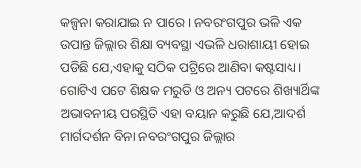କଳ୍ପନା କରାଯାଇ ନ ପାରେ। ନବରଂଗପୁର ଭଳି ଏକ ଉପାନ୍ତ ଜିଲ୍ଲାର ଶିକ୍ଷା ବ୍ୟବସ୍ଥା ଏଭଳି ଧରାଶାୟୀ ହୋଇ ପଡିଛି ଯେ,ଏହାକୁ ସଠିକ ପଟ୍ରିରେ ଆଣିବା କଷ୍ଟସାଧ୍ୟ। ଗୋଟିଏ ପଟେ ଶିକ୍ଷକ ମରୁଡି ଓ ଅନ୍ୟ ପଟରେ ଶିଖ୍ୟାର୍ଥିଙ୍କ ଅଭାବନୀୟ ପରସ୍ଥିତି ଏହା ବୟାନ କରୁଛି ଯେ,ଆଦର୍ଶ ମାର୍ଗଦର୍ଶନ ବିନା ନବରଂଗପୁର ଜିଲ୍ଲାର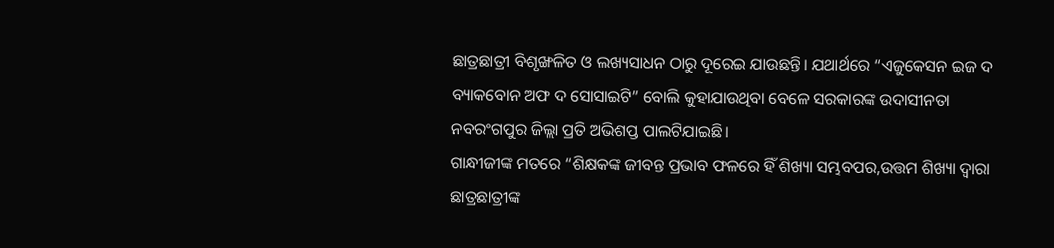ଛାତ୍ରଛାତ୍ରୀ ବିଶୃଙ୍ଖଳିତ ଓ ଲଖ୍ୟସାଧନ ଠାରୁ ଦୂରେଇ ଯାଉଛନ୍ତି। ଯଥାର୍ଥରେ “ଏଜୁକେସନ ଇଜ ଦ ବ୍ୟାକବୋନ ଅଫ ଦ ସୋସାଇଟି” ବୋଲି କୁହାଯାଉଥିବା ବେଳେ ସରକାରଙ୍କ ଉଦାସୀନତା ନବରଂଗପୁର ଜିଲ୍ଲା ପ୍ରତି ଅଭିଶପ୍ତ ପାଲଟିଯାଇଛି।
ଗାନ୍ଧୀଜୀଙ୍କ ମତରେ “ଶିକ୍ଷକଙ୍କ ଜୀବନ୍ତ ପ୍ରଭାବ ଫଳରେ ହିଁ ଶିଖ୍ୟା ସମ୍ଭବପର,ଉତ୍ତମ ଶିଖ୍ୟା ଦ୍ବାରା ଛାତ୍ରଛାତ୍ରୀଙ୍କ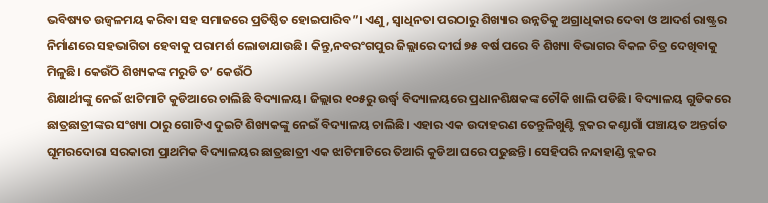ଭବିଷ୍ୟତ ଉଜ୍ବଳମୟ କରିବା ସହ ସମାଜରେ ପ୍ରତିଷ୍ଠିତ ହୋଇପାରିବ”। ଏଣୁ, ସ୍ବାଧିନତା ପରଠାରୁ ଶିଖ୍ୟାର ଉନ୍ନତିକୁ ଅଗ୍ରାଧିକାର ଦେବା ଓ ଆଦର୍ଶ ରାଷ୍ଟ୍ରର ନିର୍ମାଣରେ ସହଭାଗିତା ହେବାକୁ ପରାମର୍ଶ ଲୋଡାଯାଉଛି। କିନ୍ତୁ,ନବରଂଗପୁର ଜିଲ୍ଲାରେ ଦୀର୍ଘ ୭୫ ବର୍ଷ ପରେ ବି ଶିଖ୍ୟା ବିଭାଗର ବିକଳ ଚିତ୍ର ଦେଖିବାକୁ ମିଳୁଛି। କେଉଁଠି ଶିଖ୍ୟକଙ୍କ ମରୁଡି ତ’ କେଉଁଠି
ଶିକ୍ଷାର୍ଥୀଙ୍କୁ ନେଇଁ ଝାଟିମାଟି କୁଡିଆରେ ଚାଲିଛି ବିଦ୍ୟାଳୟ। ଜିଲ୍ଲାର ୧୦୫ରୁ ଉର୍ଦ୍ଧ୍ବ ବିଦ୍ୟାଳୟରେ ପ୍ରଧାନଶିକ୍ଷକଙ୍କ ଚୌକି ଖାଲି ପଡିଛି। ବିଦ୍ୟାଳୟ ଗୁଡିକରେ ଛାତ୍ରଛାତ୍ରୀଙ୍କର ସଂଖ୍ୟା ଠାରୁ ଗୋଟିଏ ଦୁଇଟି ଶିଖ୍ୟକଙ୍କୁ ନେଇଁ ବିଦ୍ୟାଳୟ ଚାଲିଛି। ଏହାର ଏକ ଉଦାହରଣ ତେନ୍ତୁଳିଖୁଣ୍ଟି ବ୍ଲକର କଣ୍ଟାଗାଁ ପଞ୍ଚାୟତ ଅନ୍ତର୍ଗତ ଘୂମରଦୋରା ସରକାରୀ ପ୍ରାଥମିକ ବିଦ୍ୟାଳୟର ଛାତ୍ରଛାତ୍ରୀ ଏକ ଝାଟିମାଟିରେ ତିଆରି କୁଡିଆ ଘରେ ପଢୁଛନ୍ତି। ସେହିପରି ନନ୍ଦାହାଣ୍ଡି ବ୍ଲକର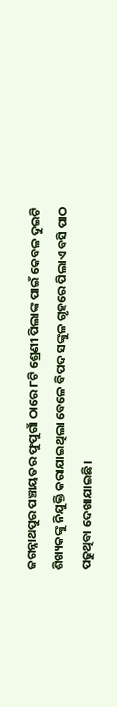ଜଗନ୍ନାଥପୁର ପଞ୍ଚାୟତର ଫୁପୁଗାଁ ଠାରେ ୮ଟି ଶ୍ରେଣୀ ପିଲାଙ୍କ ପାଇଁ କେବଳ ଦୁଇଟି ଶିଖ୍ୟକଙ୍କୁ ନିଯୁକ୍ତି କରାଯାଇଥିଲା ବେଳେ ବିପଦ ସଙ୍କୁଳ ଗୃହରେ ପିଲାଏ ବସି ପାଠ ପଢୁଥିବା ଦେଖାଯାଇଛି।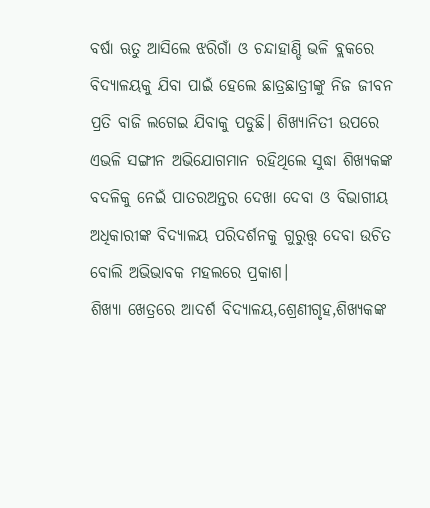ବର୍ଷା ଋତୁ ଆସିଲେ ଝରିଗାଁ ଓ ଚନ୍ଦାହାଣ୍ଡି ଭଳି ବ୍ଲକରେ ବିଦ୍ୟାଳୟକୁ ଯିବା ପାଇଁ ହେଲେ ଛାତ୍ରଛାତ୍ରୀଙ୍କୁ ନିଜ ଜୀବନ ପ୍ରତି ବାଜି ଲଗେଇ ଯିବାକୁ ପଡୁଛି। ଶିଖ୍ୟାନିତୀ ଉପରେ ଏଭଳି ସଙ୍ଗୀନ ଅଭିଯୋଗମାନ ରହିଥିଲେ ସୁଦ୍ଧା ଶିଖ୍ୟକଙ୍କ ବଦଳିକୁ ନେଇଁ ପାତରଅନ୍ତର ଦେଖା ଦେବା ଓ ବିଭାଗୀୟ ଅଧିକାରୀଙ୍କ ବିଦ୍ୟାଳୟ ପରିଦର୍ଶନକୁ ଗୁରୁତ୍ତ୍ବ ଦେବା ଉଚିତ ବୋଲି ଅଭିଭାବକ ମହଲରେ ପ୍ରକାଶ।
ଶିଖ୍ୟା ଖେତ୍ରରେ ଆଦର୍ଶ ବିଦ୍ୟାଳୟ,ଶ୍ରେଣୀଗୃହ,ଶିଖ୍ୟକଙ୍କ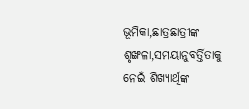ଭୂମିକା,ଛାତ୍ରଛାତ୍ରୀଙ୍କ ଶୃଙ୍ଖଳା,ସମୟାନୁବର୍ତ୍ତିତାକୁ ନେଇଁ ଶିଖ୍ୟାର୍ଥିଙ୍କ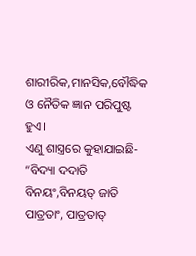ଶାରୀରିକ,ମାନସିକ,ବୌଦ୍ଧିକ ଓ ନୈତିକ ଜ୍ଞାନ ପରିପୁଷ୍ଟ ହୁଏ।
ଏଣୁ ଶାସ୍ତ୍ରରେ କୁହାଯାଇଛି- “ବିଦ୍ୟା ଦଦାତି ବିନୟଂ,ବିନୟତ୍ ଜାତି ପାତ୍ରତାଂ, ପାତ୍ରତାତ୍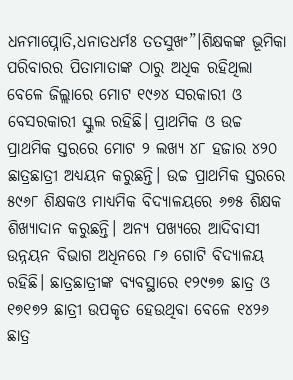ଧନମାପ୍ନୋତି,ଧନାତଧର୍ମଃ ତତସୁଖଂ”।ଶିକ୍ଷକଙ୍କ ଭୂମିକା ପରିବାରର ପିତାମାତାଙ୍କ ଠାରୁ ଅଧିକ ରହିଥିଲା ବେଳେ ଜିଲ୍ଲାରେ ମୋଟ ୧୯୬୪ ସରକାରୀ ଓ ବେସରକାରୀ ସ୍କୁଲ ରହିଛି। ପ୍ରାଥମିକ ଓ ଉଚ୍ଚ ପ୍ରାଥମିକ ସ୍ତରରେ ମୋଟ ୨ ଲଖ୍ୟ ୪୮ ହଜାର ୪୨୦ ଛାତ୍ରଛାତ୍ରୀ ଅଧ୍ୟୟନ କରୁଛନ୍ତି। ଉଚ୍ଚ ପ୍ରାଥମିକ ସ୍ତରରେ ୫୯୬୮ ଶିକ୍ଷକଓ ମାଧ୍ୟମିକ ବିଦ୍ୟାଳୟରେ ୬୭୫ ଶିକ୍ଷକ ଶିଖ୍ୟାଦାନ କରୁଛନ୍ତି। ଅନ୍ୟ ପଖ୍ୟରେ ଆଦିବାସୀ ଉନ୍ନୟନ ବିଭାଗ ଅଧିନରେ ୮୬ ଗୋଟି ବିଦ୍ୟାଳୟ ରହିଛି। ଛାତ୍ରଛାତ୍ରୀଙ୍କ ବ୍ୟବସ୍ଥାରେ ୧୨୯୭୭ ଛାତ୍ର ଓ ୧୭୧୭୨ ଛାତ୍ରୀ ଉପକୃତ ହେଉଥିବା ବେଳେ ୧୪୨୬ ଛାତ୍ର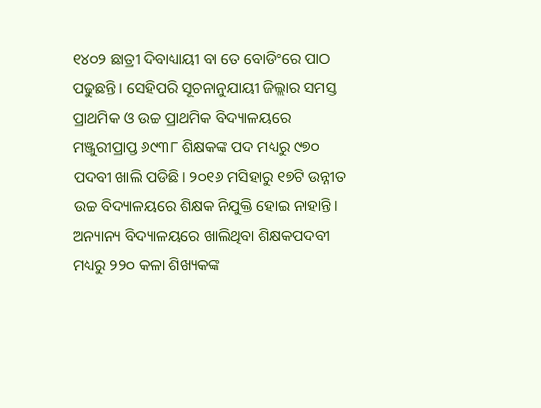୧୪୦୨ ଛାତ୍ରୀ ଦିବାଧ୍ୟାୟୀ ବା ତେ ବୋଡିଂରେ ପାଠ ପଢୁଛନ୍ତି। ସେହିପରି ସୂଚନାନୁଯାୟୀ ଜିଲ୍ଲାର ସମସ୍ତ ପ୍ରାଥମିକ ଓ ଉଚ୍ଚ ପ୍ରାଥମିକ ବିଦ୍ୟାଳୟରେ ମଞ୍ଜୁରୀପ୍ରାପ୍ତ ୬୯୩୮ ଶିକ୍ଷକଙ୍କ ପଦ ମଧ୍ୟରୁ ୯୭୦ ପଦବୀ ଖାଲି ପଡିଛି। ୨୦୧୬ ମସିହାରୁ ୧୭ଟି ଉନ୍ନୀତ ଉଚ୍ଚ ବିଦ୍ୟାଳୟରେ ଶିକ୍ଷକ ନିଯୁକ୍ତି ହୋଇ ନାହାନ୍ତି। ଅନ୍ୟାନ୍ୟ ବିଦ୍ୟାଳୟରେ ଖାଲିଥିବା ଶିକ୍ଷକପଦବୀ ମଧ୍ୟରୁ ୨୨୦ କଳା ଶିଖ୍ୟକଙ୍କ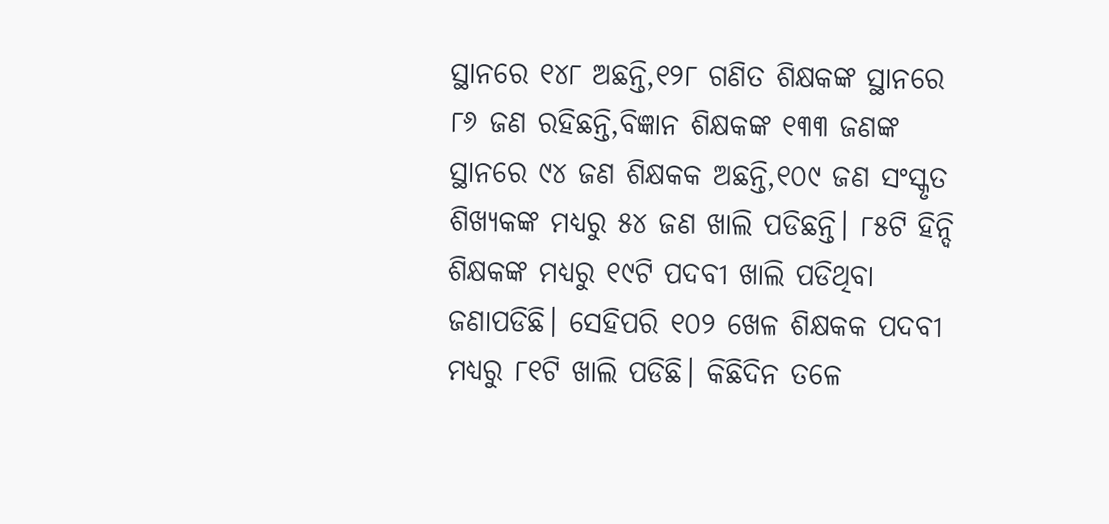ସ୍ଥାନରେ ୧୪୮ ଅଛନ୍ତି,୧୨୮ ଗଣିତ ଶିକ୍ଷକଙ୍କ ସ୍ଥାନରେ ୮୬ ଜଣ ରହିଛନ୍ତି,ବିଜ୍ଞାନ ଶିକ୍ଷକଙ୍କ ୧୩୩ ଜଣଙ୍କ ସ୍ଥାନରେ ୯୪ ଜଣ ଶିକ୍ଷକକ ଅଛନ୍ତି,୧୦୯ ଜଣ ସଂସ୍କୃତ ଶିଖ୍ୟକଙ୍କ ମଧ୍ୟରୁ ୫୪ ଜଣ ଖାଲି ପଡିଛନ୍ତି। ୮୫ଟି ହିନ୍ଦି ଶିକ୍ଷକଙ୍କ ମଧ୍ୟରୁ ୧୯ଟି ପଦବୀ ଖାଲି ପଡିଥିବା ଜଣାପଡିଛି। ସେହିପରି ୧୦୨ ଖେଳ ଶିକ୍ଷକକ ପଦବୀ ମଧ୍ୟରୁ ୮୧ଟି ଖାଲି ପଡିଛି। କିଛିଦିନ ତଳେ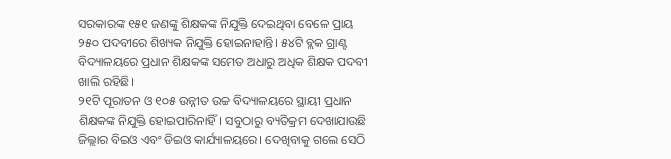ସରକାରଙ୍କ ୧୫୧ ଜଣଙ୍କୁ ଶିକ୍ଷକଙ୍କ ନିଯୁକ୍ତି ଦେଇଥିବା ବେଳେ ପ୍ରାୟ ୨୫୦ ପଦବୀରେ ଶିଖ୍ୟକ ନିଯୁକ୍ତି ହୋଇନାହାନ୍ତି। ୫୪ଟି ବ୍ଲକ ଗ୍ରାଣ୍ଟ ବିଦ୍ୟାଳୟରେ ପ୍ରଧାନ ଶିକ୍ଷକଙ୍କ ସମେତ ଅଧାରୁ ଅଧିକ ଶିକ୍ଷକ ପଦବୀ ଖାଲି ରହିଛି।
୨୧ଟି ପୂରାତନ ଓ ୧୦୫ ଉନ୍ନୀତ ଉଚ୍ଚ ବିଦ୍ୟାଳୟରେ ସ୍ଥାୟୀ ପ୍ରଧାନ ଶିକ୍ଷକଙ୍କ ନିଯୁକ୍ତି ହୋଇପାରିନାହିଁ। ସବୁଠାରୁ ବ୍ୟତିକ୍ରମ ଦେଖାଯାଉଛି ଜିଲ୍ଲାର ବିଇଓ ଏବଂ ଡିଇଓ କାର୍ଯ୍ୟାଳୟରେ। ଦେଖିବାକୁ ଗଲେ ସେଠି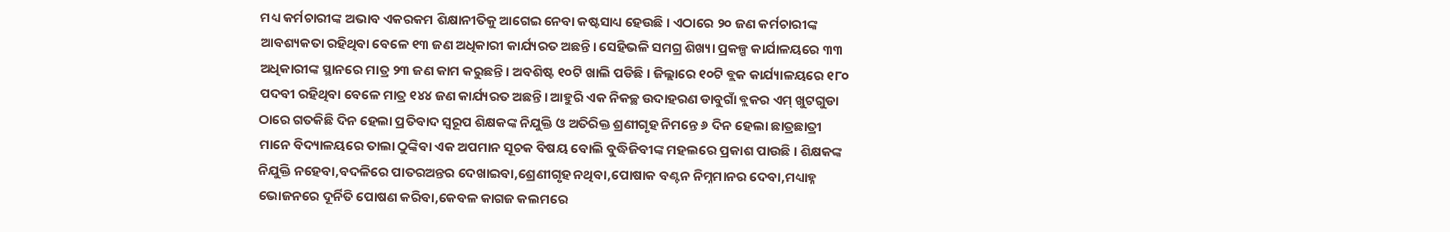ମଧ୍ୟ କର୍ମଚାରୀଙ୍କ ଅଭାବ ଏକରକମ ଶିକ୍ଷାନୀତିକୁ ଆଗେଇ ନେବା କଷ୍ଟସାଧ୍ୟ ହେଉଛି। ଏଠାରେ ୨୦ ଜଣ କର୍ମଚାରୀଙ୍କ ଆବଶ୍ୟକତା ରହିଥିବା ବେଳେ ୧୩ ଜଣ ଅଧିକାରୀ କାର୍ଯ୍ୟରତ ଅଛନ୍ତି। ସେହିଭଳି ସମଗ୍ର ଶିଖ୍ୟା ପ୍ରକଳ୍ପ କାର୍ଯାଳୟରେ ୩୩ ଅଧିକାରୀଙ୍କ ସ୍ଥାନରେ ମାତ୍ର ୨୩ ଜଣ କାମ କରୁଛନ୍ତି। ଅବଶିଷ୍ଟ ୧୦ଟି ଖାଲି ପଡିଛି। ଜିଲ୍ଲାରେ ୧୦ଟି ବ୍ଲକ କାର୍ଯ୍ୟାଳୟରେ ୧୮୦ ପଦବୀ ରହିଥିବା ବେଳେ ମାତ୍ର ୧୪୪ ଜଣ କାର୍ଯ୍ୟରତ ଅଛନ୍ତି। ଆହୁରି ଏକ ନିକଚ୍ଛ ଉଦାହରଣ ଡାବୁଗାଁ ବ୍ଲକର ଏମ୍ ଖୁଟଗୁଡା ଠାରେ ଗତକିଛି ଦିନ ହେଲା ପ୍ରତିବାଦ ସ୍ବରୂପ ଶିକ୍ଷକଙ୍କ ନିଯୁକ୍ତି ଓ ଅତିରିକ୍ତ ଶ୍ରଣୀଗୃହ ନିମନ୍ତେ ୬ ଦିନ ହେଲା ଛାତ୍ରଛାତ୍ରୀ ମାନେ ବିଦ୍ୟାଳୟରେ ତାଲା ଠୁଙ୍କିବା ଏକ ଅପମାନ ସୂଚକ ବିଷୟ ବୋଲି ବୁଦ୍ଧିଜିବୀଙ୍କ ମହଲରେ ପ୍ରକାଶ ପାଉଛି। ଶିକ୍ଷକଙ୍କ ନିଯୁକ୍ତି ନହେବା,ବଦଳିରେ ପାତରଅନ୍ତର ଦେଖାଇବା,ଶ୍ରେଣୀଗୃହ ନଥିବା,ପୋଷାକ ବଣ୍ଟନ ନିମ୍ନମାନର ଦେବା,ମଧ୍ୟାହ୍ନ ଭୋଜନରେ ଦୂର୍ନିତି ପୋଷଣ କରିବା,କେବଳ କାଗଜ କଲମରେ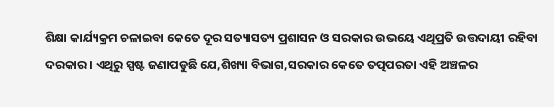ଶିକ୍ଷା କାର୍ଯ୍ୟକ୍ରମ ଚଳାଇବା କେତେ ଦୂର ସତ୍ୟାସତ୍ୟ ପ୍ରଶାସନ ଓ ସରକାର ଉଭୟେ ଏଥିପ୍ରତି ଉତ୍ତଦାୟୀ ରହିବା ଦରକାର। ଏଥିରୁ ସ୍ପଷ୍ଟ ଜଣାପଡୁଛି ଯେ,ଶିଖ୍ୟା ବିଭାଗ,ସରକାର କେତେ ତତ୍ପପରତା ଏହି ଅଞ୍ଚଳର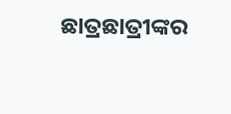ଛାତ୍ରଛାତ୍ରୀଙ୍କର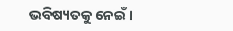ଭବିଷ୍ୟତକୁ ନେଇଁ।